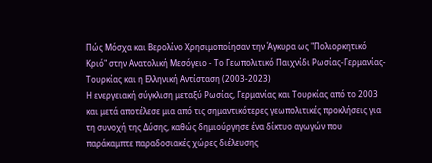Πώς Μόσχα και Βερολίνο Χρησιμοποίησαν την Άγκυρα ως "Πολιορκητικό Κριό" στην Ανατολική Μεσόγειο - Το Γεωπολιτικό Παιχνίδι Ρωσίας-Γερμανίας-Τουρκίας και η Ελληνική Αντίσταση (2003-2023)
Η ενεργειακή σύγκλιση μεταξύ Ρωσίας, Γερμανίας και Τουρκίας από το 2003 και μετά αποτέλεσε μια από τις σημαντικότερες γεωπολιτικές προκλήσεις για τη συνοχή της Δύσης, καθώς δημιούργησε ένα δίκτυο αγωγών που παράκαμπτε παραδοσιακές χώρες διέλευσης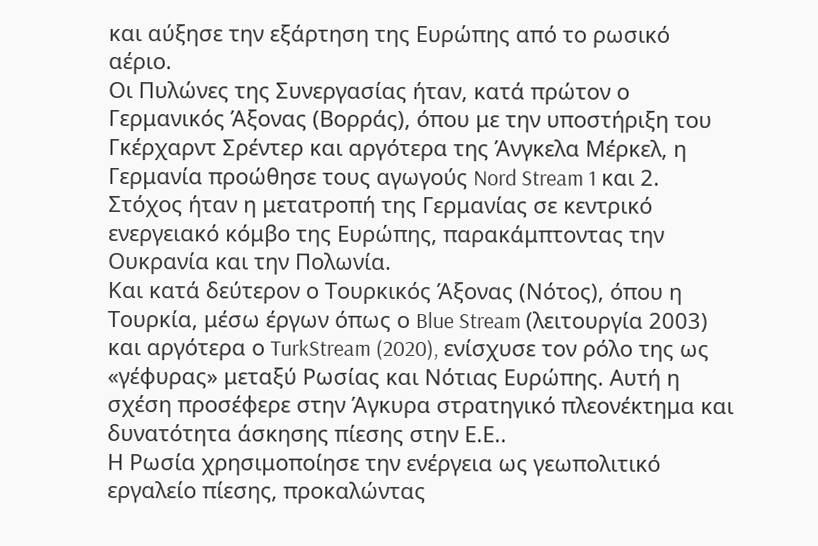και αύξησε την εξάρτηση της Ευρώπης από το ρωσικό αέριο.
Οι Πυλώνες της Συνεργασίας ήταν, κατά πρώτον ο Γερμανικός Άξονας (Βορράς), όπου με την υποστήριξη του Γκέρχαρντ Σρέντερ και αργότερα της Άνγκελα Μέρκελ, η Γερμανία προώθησε τους αγωγούς Nord Stream 1 και 2. Στόχος ήταν η μετατροπή της Γερμανίας σε κεντρικό ενεργειακό κόμβο της Ευρώπης, παρακάμπτοντας την Ουκρανία και την Πολωνία.
Και κατά δεύτερον ο Τουρκικός Άξονας (Νότος), όπου η Τουρκία, μέσω έργων όπως ο Blue Stream (λειτουργία 2003) και αργότερα ο TurkStream (2020), ενίσχυσε τον ρόλο της ως «γέφυρας» μεταξύ Ρωσίας και Νότιας Ευρώπης. Αυτή η σχέση προσέφερε στην Άγκυρα στρατηγικό πλεονέκτημα και δυνατότητα άσκησης πίεσης στην Ε.Ε..
Η Ρωσία χρησιμοποίησε την ενέργεια ως γεωπολιτικό εργαλείο πίεσης, προκαλώντας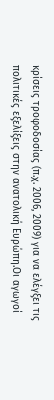κρίσεις τροφοδοσίας (π.χ. 2006, 2009) για να ελέγξει τις πολιτικές εξελίξεις στην ανατολική Ευρώπη.Οι αγωγοί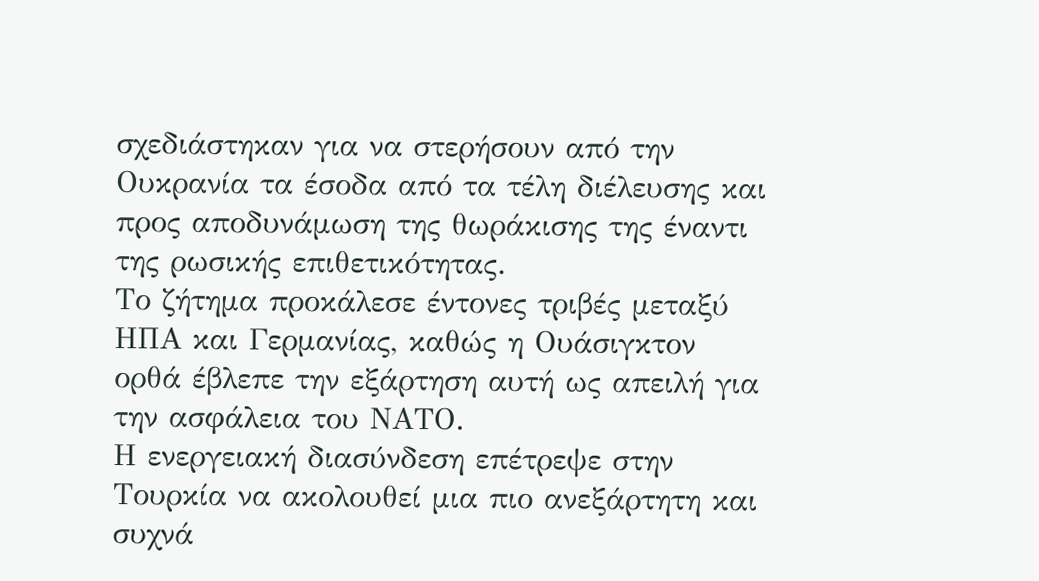σχεδιάστηκαν για να στερήσουν από την Ουκρανία τα έσοδα από τα τέλη διέλευσης και προς αποδυνάμωση της θωράκισης της έναντι της ρωσικής επιθετικότητας.
Το ζήτημα προκάλεσε έντονες τριβές μεταξύ ΗΠΑ και Γερμανίας, καθώς η Ουάσιγκτον ορθά έβλεπε την εξάρτηση αυτή ως απειλή για την ασφάλεια του ΝΑΤΟ.
Η ενεργειακή διασύνδεση επέτρεψε στην Τουρκία να ακολουθεί μια πιο ανεξάρτητη και συχνά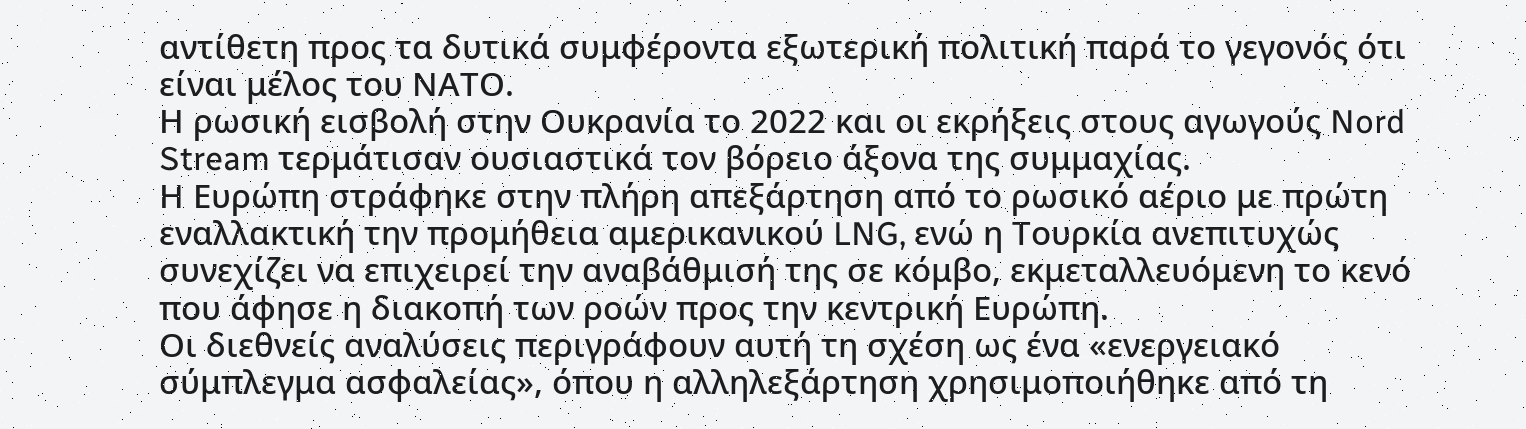αντίθετη προς τα δυτικά συμφέροντα εξωτερική πολιτική παρά το γεγονός ότι είναι μέλος του ΝΑΤΟ.
Η ρωσική εισβολή στην Ουκρανία το 2022 και οι εκρήξεις στους αγωγούς Nord Stream τερμάτισαν ουσιαστικά τον βόρειο άξονα της συμμαχίας.
Η Ευρώπη στράφηκε στην πλήρη απεξάρτηση από το ρωσικό αέριο με πρώτη εναλλακτική την προμήθεια αμερικανικού LNG, ενώ η Τουρκία ανεπιτυχώς συνεχίζει να επιχειρεί την αναβάθμισή της σε κόμβο, εκμεταλλευόμενη το κενό που άφησε η διακοπή των ροών προς την κεντρική Ευρώπη.
Οι διεθνείς αναλύσεις περιγράφουν αυτή τη σχέση ως ένα «ενεργειακό σύμπλεγμα ασφαλείας», όπου η αλληλεξάρτηση χρησιμοποιήθηκε από τη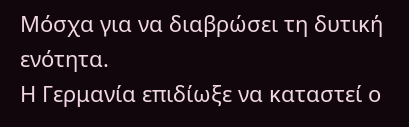Μόσχα για να διαβρώσει τη δυτική ενότητα.
Η Γερμανία επιδίωξε να καταστεί ο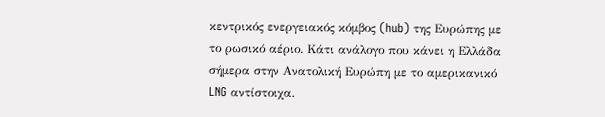κεντρικός ενεργειακός κόμβος (hub) της Ευρώπης με το ρωσικό αέριο. Κάτι ανάλογο που κάνει η Ελλάδα σήμερα στην Ανατολική Ευρώπη με το αμερικανικό LNG αντίστοιχα.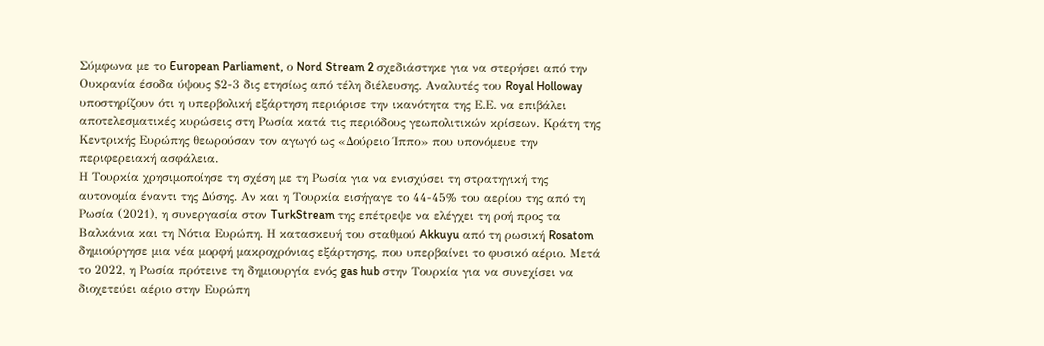Σύμφωνα με το European Parliament, ο Nord Stream 2 σχεδιάστηκε για να στερήσει από την Ουκρανία έσοδα ύψους $2-3 δις ετησίως από τέλη διέλευσης. Αναλυτές του Royal Holloway υποστηρίζουν ότι η υπερβολική εξάρτηση περιόρισε την ικανότητα της Ε.Ε. να επιβάλει αποτελεσματικές κυρώσεις στη Ρωσία κατά τις περιόδους γεωπολιτικών κρίσεων. Κράτη της Κεντρικής Ευρώπης θεωρούσαν τον αγωγό ως «Δούρειο Ίππο» που υπονόμευε την περιφερειακή ασφάλεια.
Η Τουρκία χρησιμοποίησε τη σχέση με τη Ρωσία για να ενισχύσει τη στρατηγική της αυτονομία έναντι της Δύσης. Αν και η Τουρκία εισήγαγε το 44-45% του αερίου της από τη Ρωσία (2021), η συνεργασία στον TurkStream της επέτρεψε να ελέγχει τη ροή προς τα Βαλκάνια και τη Νότια Ευρώπη. Η κατασκευή του σταθμού Akkuyu από τη ρωσική Rosatom δημιούργησε μια νέα μορφή μακροχρόνιας εξάρτησης, που υπερβαίνει το φυσικό αέριο. Μετά το 2022, η Ρωσία πρότεινε τη δημιουργία ενός gas hub στην Τουρκία για να συνεχίσει να διοχετεύει αέριο στην Ευρώπη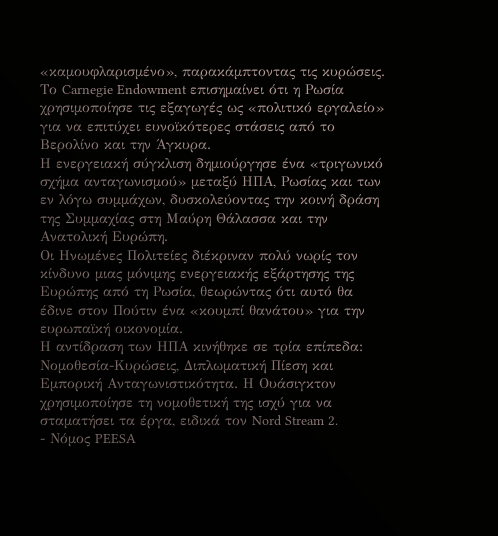«καμουφλαρισμένο», παρακάμπτοντας τις κυρώσεις.
Το Carnegie Endowment επισημαίνει ότι η Ρωσία χρησιμοποίησε τις εξαγωγές ως «πολιτικό εργαλείο» για να επιτύχει ευνοϊκότερες στάσεις από το Βερολίνο και την Άγκυρα.
Η ενεργειακή σύγκλιση δημιούργησε ένα «τριγωνικό σχήμα ανταγωνισμού» μεταξύ ΗΠΑ, Ρωσίας και των εν λόγω συμμάχων, δυσκολεύοντας την κοινή δράση της Συμμαχίας στη Μαύρη Θάλασσα και την Ανατολική Ευρώπη.
Οι Ηνωμένες Πολιτείες διέκριναν πολύ νωρίς τον κίνδυνο μιας μόνιμης ενεργειακής εξάρτησης της Ευρώπης από τη Ρωσία, θεωρώντας ότι αυτό θα έδινε στον Πούτιν ένα «κουμπί θανάτου» για την ευρωπαϊκή οικονομία.
Η αντίδραση των ΗΠΑ κινήθηκε σε τρία επίπεδα: Νομοθεσία-Κυρώσεις, Διπλωματική Πίεση και Εμπορική Ανταγωνιστικότητα. Η Ουάσιγκτον χρησιμοποίησε τη νομοθετική της ισχύ για να σταματήσει τα έργα, ειδικά τον Nord Stream 2.
- Νόμος PEESA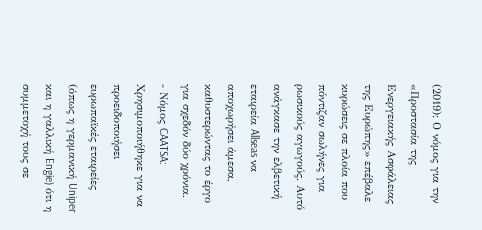(2019): Ο νόμος για την «Προστασία της Ενεργειακής Ασφάλειας της Ευρώπης» επέβαλε κυρώσεις σε πλοία που πόντιζαν σωλήνες για ρωσικούς αγωγούς. Αυτό ανάγκασε την ελβετική εταιρεία Allseas να αποχωρήσει άμεσα, καθυστερώντας το έργο για σχεδόν δύο χρόνια.
- Νόμος CAATSA: Χρησιμοποιήθηκε για να προειδοποιήσει ευρωπαϊκές εταιρείες (όπως η γερμανική Uniper και η γαλλική Engie) ότι η συμμετοχή τους σε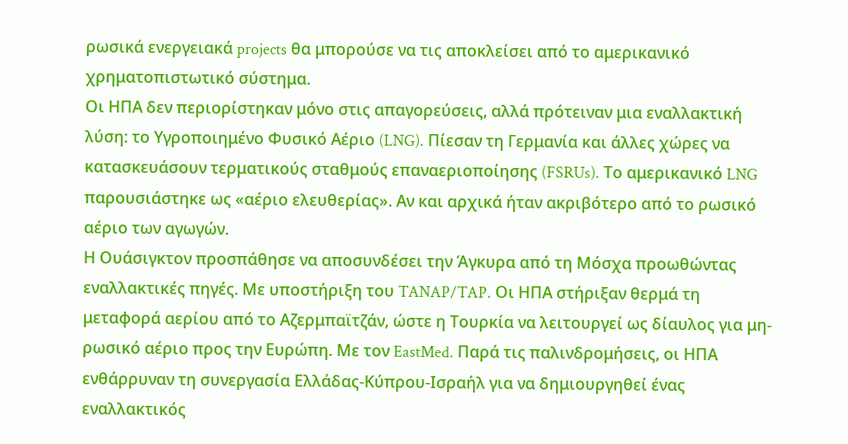ρωσικά ενεργειακά projects θα μπορούσε να τις αποκλείσει από το αμερικανικό χρηματοπιστωτικό σύστημα.
Οι ΗΠΑ δεν περιορίστηκαν μόνο στις απαγορεύσεις, αλλά πρότειναν μια εναλλακτική λύση: το Υγροποιημένο Φυσικό Αέριο (LNG). Πίεσαν τη Γερμανία και άλλες χώρες να κατασκευάσουν τερματικούς σταθμούς επαναεριοποίησης (FSRUs). Το αμερικανικό LNG παρουσιάστηκε ως «αέριο ελευθερίας». Αν και αρχικά ήταν ακριβότερο από το ρωσικό αέριο των αγωγών.
Η Ουάσιγκτον προσπάθησε να αποσυνδέσει την Άγκυρα από τη Μόσχα προωθώντας εναλλακτικές πηγές. Με υποστήριξη του TANAP/TAP. Οι ΗΠΑ στήριξαν θερμά τη μεταφορά αερίου από το Αζερμπαϊτζάν, ώστε η Τουρκία να λειτουργεί ως δίαυλος για μη-ρωσικό αέριο προς την Ευρώπη. Με τον EastMed. Παρά τις παλινδρομήσεις, οι ΗΠΑ ενθάρρυναν τη συνεργασία Ελλάδας-Κύπρου-Ισραήλ για να δημιουργηθεί ένας εναλλακτικός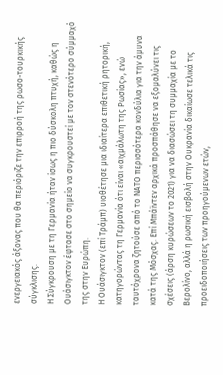ενεργειακός άξονας που θα περιόριζε την επιρροή της ρωσο-τουρκικής σύγκλισης.
Η Σύγκρουση με τη Γερμανία ήταν ίσως η πιο δύσκολη πτυχή, καθώς η Ουάσιγκτον έφτασε στο σημείο να συγκρουστεί με τον στενότερο σύμμαχό της στην Ευρώπη.
Η Ουάσιγκτον (επί Τράμπ) υιοθέτησε μια ιδιαίτερα επιθετική ρητορική, κατηγορώντας τη Γερμανία ότι είναι «αιχμάλωτη της Ρωσίας», ενώ ταυτόχρονα ζητούσε από το ΝΑΤΟ περισσότερα κονδύλια για την άμυνα κατά της Μόσχας. Επί Μπάϊντεν αρχικά προσπάθησε να εξομαλύνει τις σχέσεις (άρση κυρώσεων το 2021) για να διασώσει τη συμμαχία με το Βερολίνο, αλλά η ρωσική εισβολή στην Ουκρανία δικαίωσε τελικά τις προειδοποιήσεις των προηγούμενων ετών,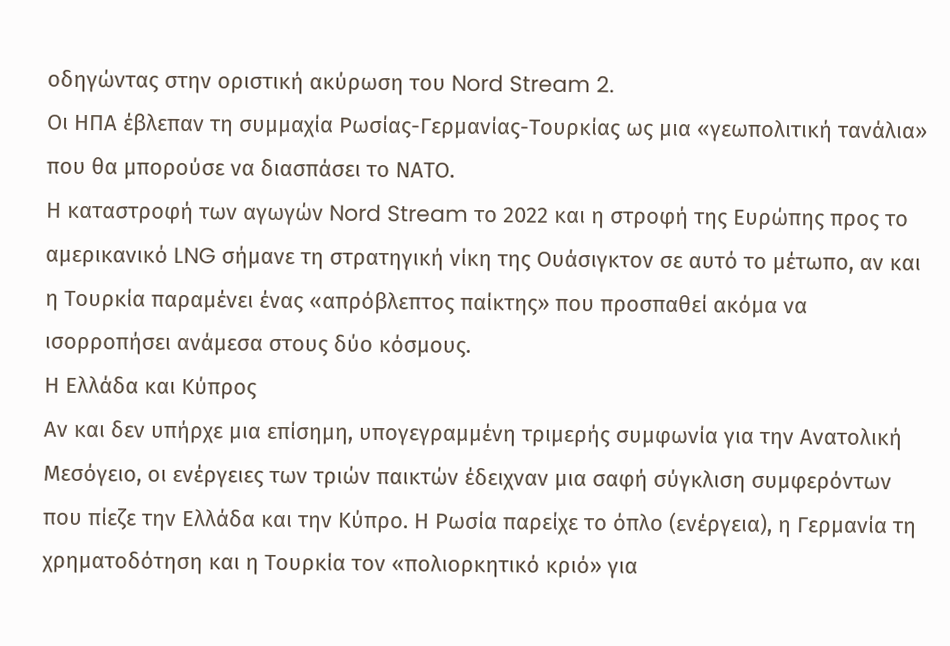οδηγώντας στην οριστική ακύρωση του Nord Stream 2.
Οι ΗΠΑ έβλεπαν τη συμμαχία Ρωσίας-Γερμανίας-Τουρκίας ως μια «γεωπολιτική τανάλια» που θα μπορούσε να διασπάσει το ΝΑΤΟ.
Η καταστροφή των αγωγών Nord Stream το 2022 και η στροφή της Ευρώπης προς το αμερικανικό LNG σήμανε τη στρατηγική νίκη της Ουάσιγκτον σε αυτό το μέτωπο, αν και η Τουρκία παραμένει ένας «απρόβλεπτος παίκτης» που προσπαθεί ακόμα να ισορροπήσει ανάμεσα στους δύο κόσμους.
Η Ελλάδα και Κύπρος
Αν και δεν υπήρχε μια επίσημη, υπογεγραμμένη τριμερής συμφωνία για την Ανατολική Μεσόγειο, οι ενέργειες των τριών παικτών έδειχναν μια σαφή σύγκλιση συμφερόντων που πίεζε την Ελλάδα και την Κύπρο. Η Ρωσία παρείχε το όπλο (ενέργεια), η Γερμανία τη χρηματοδότηση και η Τουρκία τον «πολιορκητικό κριό» για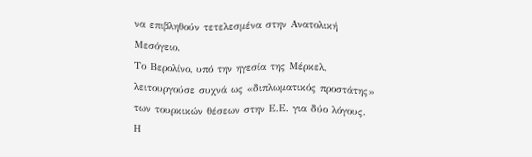να επιβληθούν τετελεσμένα στην Ανατολική Μεσόγειο.
Το Βερολίνο, υπό την ηγεσία της Μέρκελ, λειτουργούσε συχνά ως «διπλωματικός προστάτης» των τουρκικών θέσεων στην Ε.Ε. για δύο λόγους. Η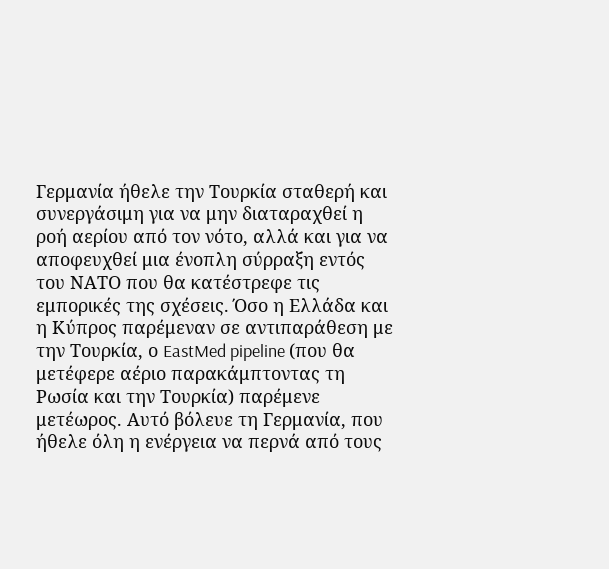Γερμανία ήθελε την Τουρκία σταθερή και συνεργάσιμη για να μην διαταραχθεί η ροή αερίου από τον νότο, αλλά και για να αποφευχθεί μια ένοπλη σύρραξη εντός του ΝΑΤΟ που θα κατέστρεφε τις εμπορικές της σχέσεις. Όσο η Ελλάδα και η Κύπρος παρέμεναν σε αντιπαράθεση με την Τουρκία, ο EastMed pipeline (που θα μετέφερε αέριο παρακάμπτοντας τη Ρωσία και την Τουρκία) παρέμενε μετέωρος. Αυτό βόλευε τη Γερμανία, που ήθελε όλη η ενέργεια να περνά από τους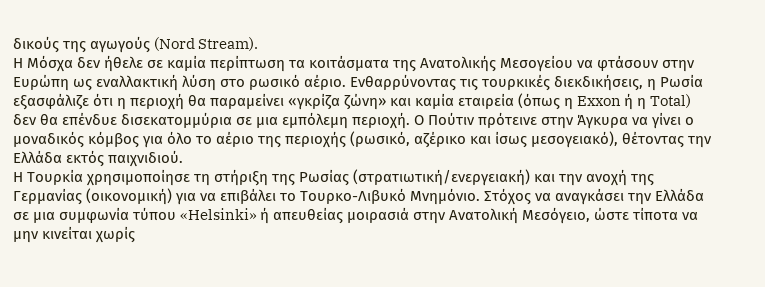δικούς της αγωγούς (Nord Stream).
Η Μόσχα δεν ήθελε σε καμία περίπτωση τα κοιτάσματα της Ανατολικής Μεσογείου να φτάσουν στην Ευρώπη ως εναλλακτική λύση στο ρωσικό αέριο. Ενθαρρύνοντας τις τουρκικές διεκδικήσεις, η Ρωσία εξασφάλιζε ότι η περιοχή θα παραμείνει «γκρίζα ζώνη» και καμία εταιρεία (όπως η Exxon ή η Total) δεν θα επένδυε δισεκατομμύρια σε μια εμπόλεμη περιοχή. Ο Πούτιν πρότεινε στην Άγκυρα να γίνει ο μοναδικός κόμβος για όλο το αέριο της περιοχής (ρωσικό, αζέρικο και ίσως μεσογειακό), θέτοντας την Ελλάδα εκτός παιχνιδιού.
Η Τουρκία χρησιμοποίησε τη στήριξη της Ρωσίας (στρατιωτική/ενεργειακή) και την ανοχή της Γερμανίας (οικονομική) για να επιβάλει το Τουρκο-Λιβυκό Μνημόνιο. Στόχος να αναγκάσει την Ελλάδα σε μια συμφωνία τύπου «Helsinki» ή απευθείας μοιρασιά στην Ανατολική Μεσόγειο, ώστε τίποτα να μην κινείται χωρίς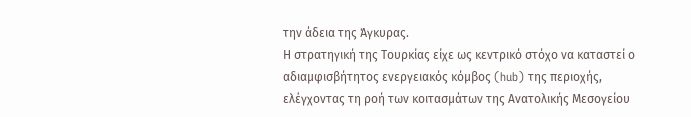την άδεια της Άγκυρας.
Η στρατηγική της Τουρκίας είχε ως κεντρικό στόχο να καταστεί ο αδιαμφισβήτητος ενεργειακός κόμβος (hub) της περιοχής, ελέγχοντας τη ροή των κοιτασμάτων της Ανατολικής Μεσογείου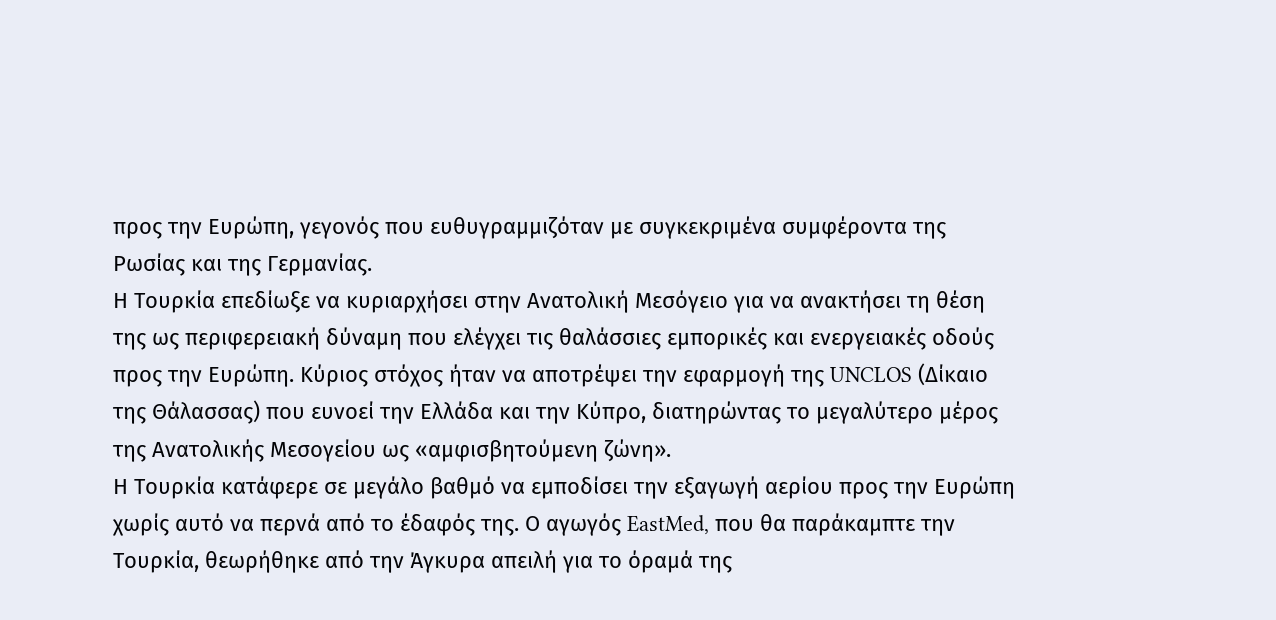προς την Ευρώπη, γεγονός που ευθυγραμμιζόταν με συγκεκριμένα συμφέροντα της Ρωσίας και της Γερμανίας.
Η Τουρκία επεδίωξε να κυριαρχήσει στην Ανατολική Μεσόγειο για να ανακτήσει τη θέση της ως περιφερειακή δύναμη που ελέγχει τις θαλάσσιες εμπορικές και ενεργειακές οδούς προς την Ευρώπη. Κύριος στόχος ήταν να αποτρέψει την εφαρμογή της UNCLOS (Δίκαιο της Θάλασσας) που ευνοεί την Ελλάδα και την Κύπρο, διατηρώντας το μεγαλύτερο μέρος της Ανατολικής Μεσογείου ως «αμφισβητούμενη ζώνη».
Η Τουρκία κατάφερε σε μεγάλο βαθμό να εμποδίσει την εξαγωγή αερίου προς την Ευρώπη χωρίς αυτό να περνά από το έδαφός της. Ο αγωγός EastMed, που θα παράκαμπτε την Τουρκία, θεωρήθηκε από την Άγκυρα απειλή για το όραμά της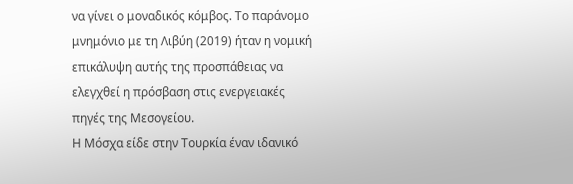να γίνει ο μοναδικός κόμβος. Το παράνομο μνημόνιο με τη Λιβύη (2019) ήταν η νομική επικάλυψη αυτής της προσπάθειας να ελεγχθεί η πρόσβαση στις ενεργειακές πηγές της Μεσογείου.
Η Μόσχα είδε στην Τουρκία έναν ιδανικό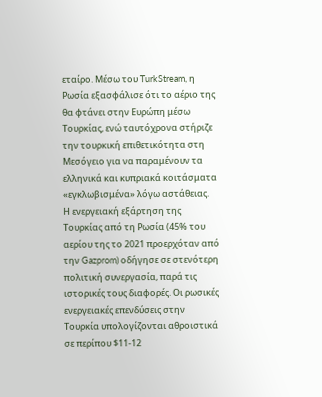εταίρο. Μέσω του TurkStream, η Ρωσία εξασφάλισε ότι το αέριο της θα φτάνει στην Ευρώπη μέσω Τουρκίας, ενώ ταυτόχρονα στήριζε την τουρκική επιθετικότητα στη Μεσόγειο για να παραμένουν τα ελληνικά και κυπριακά κοιτάσματα «εγκλωβισμένα» λόγω αστάθειας.
Η ενεργειακή εξάρτηση της Τουρκίας από τη Ρωσία (45% του αερίου της το 2021 προερχόταν από την Gazprom) οδήγησε σε στενότερη πολιτική συνεργασία, παρά τις ιστορικές τους διαφορές. Οι ρωσικές ενεργειακές επενδύσεις στην Τουρκία υπολογίζονται αθροιστικά σε περίπου $11-12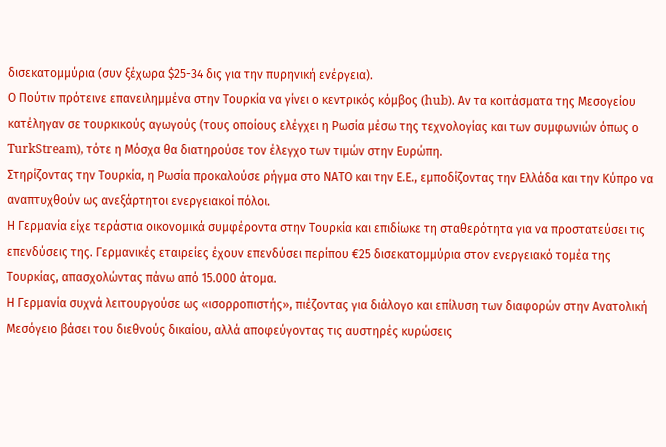δισεκατομμύρια (συν ξέχωρα $25-34 δις για την πυρηνική ενέργεια).
Ο Πούτιν πρότεινε επανειλημμένα στην Τουρκία να γίνει ο κεντρικός κόμβος (hub). Αν τα κοιτάσματα της Μεσογείου κατέληγαν σε τουρκικούς αγωγούς (τους οποίους ελέγχει η Ρωσία μέσω της τεχνολογίας και των συμφωνιών όπως ο TurkStream), τότε η Μόσχα θα διατηρούσε τον έλεγχο των τιμών στην Ευρώπη.
Στηρίζοντας την Τουρκία, η Ρωσία προκαλούσε ρήγμα στο ΝΑΤΟ και την Ε.Ε., εμποδίζοντας την Ελλάδα και την Κύπρο να αναπτυχθούν ως ανεξάρτητοι ενεργειακοί πόλοι.
Η Γερμανία είχε τεράστια οικονομικά συμφέροντα στην Τουρκία και επιδίωκε τη σταθερότητα για να προστατεύσει τις επενδύσεις της. Γερμανικές εταιρείες έχουν επενδύσει περίπου €25 δισεκατομμύρια στον ενεργειακό τομέα της Τουρκίας, απασχολώντας πάνω από 15.000 άτομα.
Η Γερμανία συχνά λειτουργούσε ως «ισορροπιστής», πιέζοντας για διάλογο και επίλυση των διαφορών στην Ανατολική Μεσόγειο βάσει του διεθνούς δικαίου, αλλά αποφεύγοντας τις αυστηρές κυρώσεις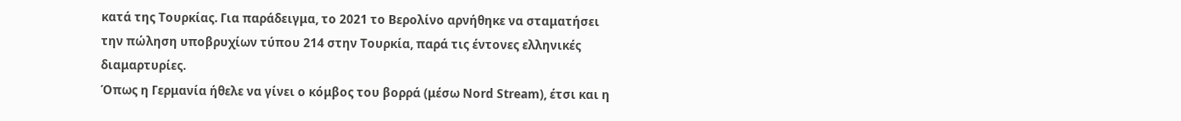κατά της Τουρκίας. Για παράδειγμα, το 2021 το Βερολίνο αρνήθηκε να σταματήσει την πώληση υποβρυχίων τύπου 214 στην Τουρκία, παρά τις έντονες ελληνικές διαμαρτυρίες.
Όπως η Γερμανία ήθελε να γίνει ο κόμβος του βορρά (μέσω Nord Stream), έτσι και η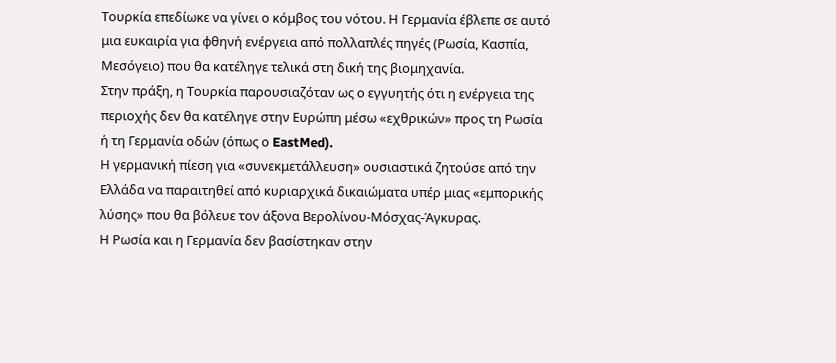Τουρκία επεδίωκε να γίνει ο κόμβος του νότου. Η Γερμανία έβλεπε σε αυτό μια ευκαιρία για φθηνή ενέργεια από πολλαπλές πηγές (Ρωσία, Κασπία, Μεσόγειο) που θα κατέληγε τελικά στη δική της βιομηχανία.
Στην πράξη, η Τουρκία παρουσιαζόταν ως ο εγγυητής ότι η ενέργεια της περιοχής δεν θα κατέληγε στην Ευρώπη μέσω «εχθρικών» προς τη Ρωσία ή τη Γερμανία οδών (όπως ο EastMed).
Η γερμανική πίεση για «συνεκμετάλλευση» ουσιαστικά ζητούσε από την Ελλάδα να παραιτηθεί από κυριαρχικά δικαιώματα υπέρ μιας «εμπορικής λύσης» που θα βόλευε τον άξονα Βερολίνου-Μόσχας-Άγκυρας.
Η Ρωσία και η Γερμανία δεν βασίστηκαν στην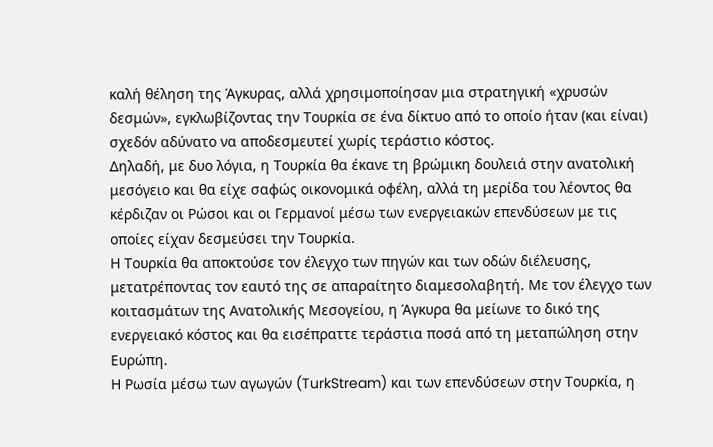καλή θέληση της Άγκυρας, αλλά χρησιμοποίησαν μια στρατηγική «χρυσών δεσμών», εγκλωβίζοντας την Τουρκία σε ένα δίκτυο από το οποίο ήταν (και είναι) σχεδόν αδύνατο να αποδεσμευτεί χωρίς τεράστιο κόστος.
Δηλαδή, με δυο λόγια, η Τουρκία θα έκανε τη βρώμικη δουλειά στην ανατολική μεσόγειο και θα είχε σαφώς οικονομικά οφέλη, αλλά τη μερίδα του λέοντος θα κέρδιζαν οι Ρώσοι και οι Γερμανοί μέσω των ενεργειακών επενδύσεων με τις οποίες είχαν δεσμεύσει την Τουρκία.
Η Τουρκία θα αποκτούσε τον έλεγχο των πηγών και των οδών διέλευσης, μετατρέποντας τον εαυτό της σε απαραίτητο διαμεσολαβητή. Με τον έλεγχο των κοιτασμάτων της Ανατολικής Μεσογείου, η Άγκυρα θα μείωνε το δικό της ενεργειακό κόστος και θα εισέπραττε τεράστια ποσά από τη μεταπώληση στην Ευρώπη.
Η Ρωσία μέσω των αγωγών (TurkStream) και των επενδύσεων στην Τουρκία, η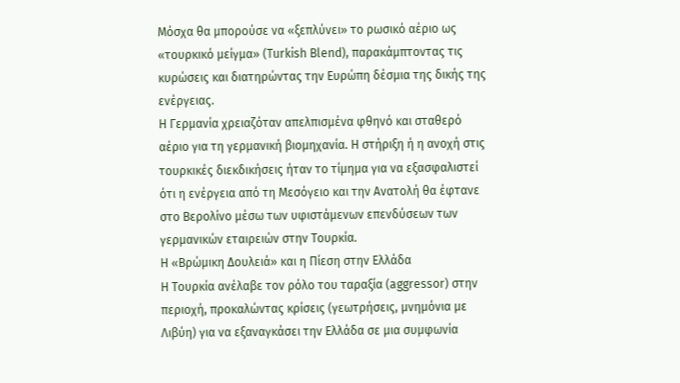Μόσχα θα μπορούσε να «ξεπλύνει» το ρωσικό αέριο ως «τουρκικό μείγμα» (Turkish Blend), παρακάμπτοντας τις κυρώσεις και διατηρώντας την Ευρώπη δέσμια της δικής της ενέργειας.
Η Γερμανία χρειαζόταν απελπισμένα φθηνό και σταθερό αέριο για τη γερμανική βιομηχανία. Η στήριξη ή η ανοχή στις τουρκικές διεκδικήσεις ήταν το τίμημα για να εξασφαλιστεί ότι η ενέργεια από τη Μεσόγειο και την Ανατολή θα έφτανε στο Βερολίνο μέσω των υφιστάμενων επενδύσεων των γερμανικών εταιρειών στην Τουρκία.
Η «Βρώμικη Δουλειά» και η Πίεση στην Ελλάδα
Η Τουρκία ανέλαβε τον ρόλο του ταραξία (aggressor) στην περιοχή, προκαλώντας κρίσεις (γεωτρήσεις, μνημόνια με Λιβύη) για να εξαναγκάσει την Ελλάδα σε μια συμφωνία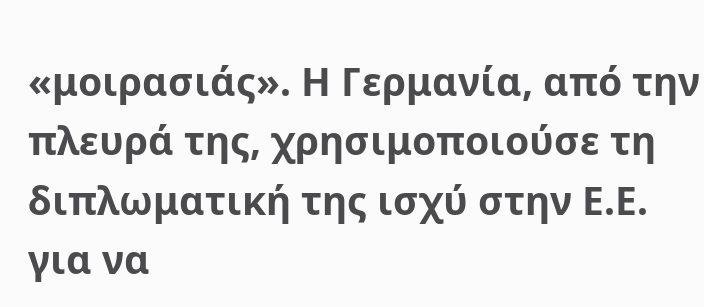«μοιρασιάς». Η Γερμανία, από την πλευρά της, χρησιμοποιούσε τη διπλωματική της ισχύ στην Ε.Ε. για να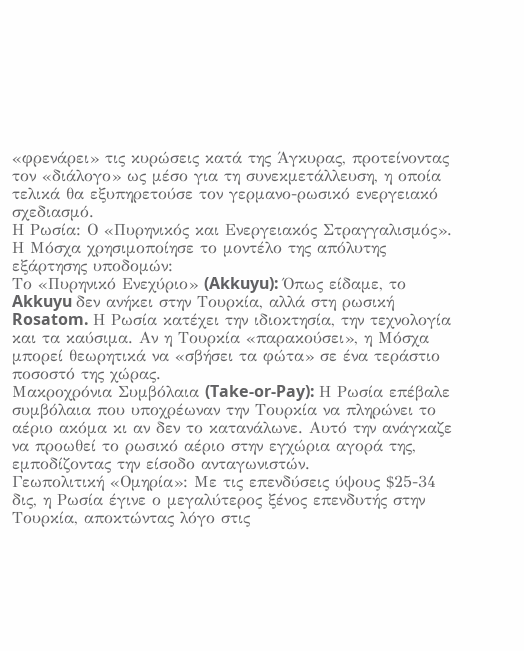«φρενάρει» τις κυρώσεις κατά της Άγκυρας, προτείνοντας τον «διάλογο» ως μέσο για τη συνεκμετάλλευση, η οποία τελικά θα εξυπηρετούσε τον γερμανο-ρωσικό ενεργειακό σχεδιασμό.
Η Ρωσία: Ο «Πυρηνικός και Ενεργειακός Στραγγαλισμός». Η Μόσχα χρησιμοποίησε το μοντέλο της απόλυτης εξάρτησης υποδομών:
Το «Πυρηνικό Ενεχύριο» (Akkuyu): Όπως είδαμε, το Akkuyu δεν ανήκει στην Τουρκία, αλλά στη ρωσική Rosatom. Η Ρωσία κατέχει την ιδιοκτησία, την τεχνολογία και τα καύσιμα. Αν η Τουρκία «παρακούσει», η Μόσχα μπορεί θεωρητικά να «σβήσει τα φώτα» σε ένα τεράστιο ποσοστό της χώρας.
Μακροχρόνια Συμβόλαια (Take-or-Pay): Η Ρωσία επέβαλε συμβόλαια που υποχρέωναν την Τουρκία να πληρώνει το αέριο ακόμα κι αν δεν το κατανάλωνε. Αυτό την ανάγκαζε να προωθεί το ρωσικό αέριο στην εγχώρια αγορά της, εμποδίζοντας την είσοδο ανταγωνιστών.
Γεωπολιτική «Ομηρία»: Με τις επενδύσεις ύψους $25-34 δις, η Ρωσία έγινε ο μεγαλύτερος ξένος επενδυτής στην Τουρκία, αποκτώντας λόγο στις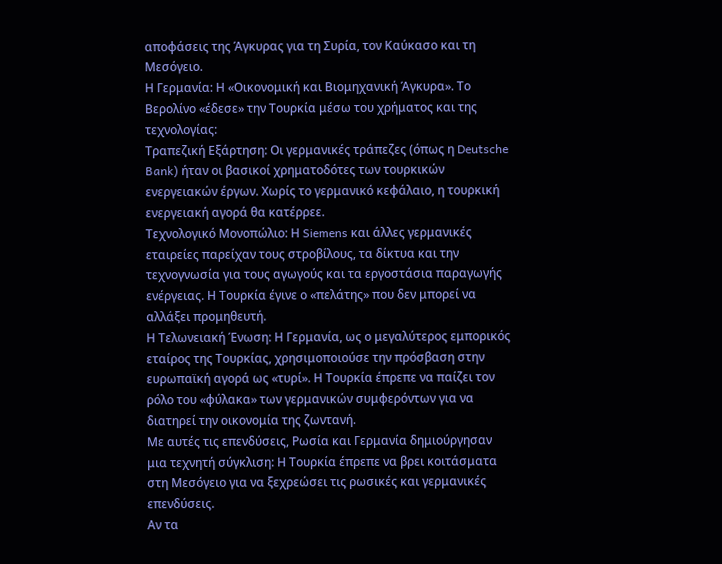αποφάσεις της Άγκυρας για τη Συρία, τον Καύκασο και τη Μεσόγειο.
Η Γερμανία: Η «Οικονομική και Βιομηχανική Άγκυρα». Το Βερολίνο «έδεσε» την Τουρκία μέσω του χρήματος και της τεχνολογίας:
Τραπεζική Εξάρτηση: Οι γερμανικές τράπεζες (όπως η Deutsche Bank) ήταν οι βασικοί χρηματοδότες των τουρκικών ενεργειακών έργων. Χωρίς το γερμανικό κεφάλαιο, η τουρκική ενεργειακή αγορά θα κατέρρεε.
Τεχνολογικό Μονοπώλιο: Η Siemens και άλλες γερμανικές εταιρείες παρείχαν τους στροβίλους, τα δίκτυα και την τεχνογνωσία για τους αγωγούς και τα εργοστάσια παραγωγής ενέργειας. Η Τουρκία έγινε ο «πελάτης» που δεν μπορεί να αλλάξει προμηθευτή.
Η Τελωνειακή Ένωση: Η Γερμανία, ως ο μεγαλύτερος εμπορικός εταίρος της Τουρκίας, χρησιμοποιούσε την πρόσβαση στην ευρωπαϊκή αγορά ως «τυρί». Η Τουρκία έπρεπε να παίζει τον ρόλο του «φύλακα» των γερμανικών συμφερόντων για να διατηρεί την οικονομία της ζωντανή.
Με αυτές τις επενδύσεις, Ρωσία και Γερμανία δημιούργησαν μια τεχνητή σύγκλιση: Η Τουρκία έπρεπε να βρει κοιτάσματα στη Μεσόγειο για να ξεχρεώσει τις ρωσικές και γερμανικές επενδύσεις.
Αν τα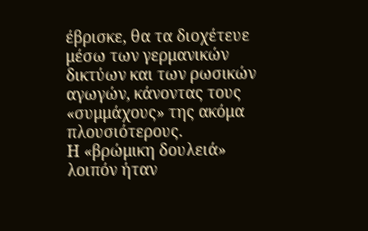έβρισκε, θα τα διοχέτευε μέσω των γερμανικών δικτύων και των ρωσικών αγωγών, κάνοντας τους «συμμάχους» της ακόμα πλουσιότερους.
Η «βρώμικη δουλειά» λοιπόν ήταν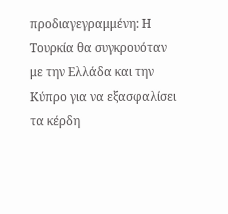προδιαγεγραμμένη: Η Τουρκία θα συγκρουόταν με την Ελλάδα και την Κύπρο για να εξασφαλίσει τα κέρδη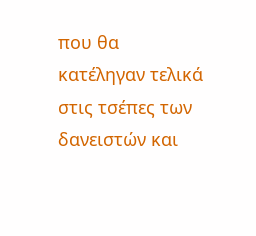που θα κατέληγαν τελικά στις τσέπες των δανειστών και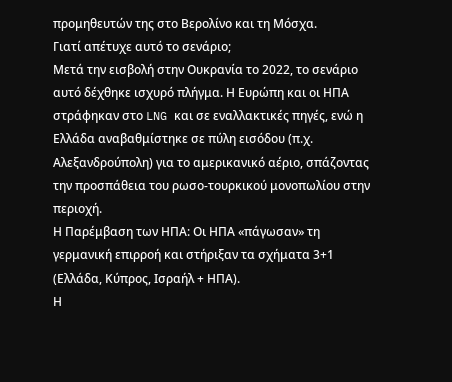προμηθευτών της στο Βερολίνο και τη Μόσχα.
Γιατί απέτυχε αυτό το σενάριο;
Μετά την εισβολή στην Ουκρανία το 2022, το σενάριο αυτό δέχθηκε ισχυρό πλήγμα. Η Ευρώπη και οι ΗΠΑ στράφηκαν στο LNG και σε εναλλακτικές πηγές, ενώ η Ελλάδα αναβαθμίστηκε σε πύλη εισόδου (π.χ. Αλεξανδρούπολη) για το αμερικανικό αέριο, σπάζοντας την προσπάθεια του ρωσο-τουρκικού μονοπωλίου στην περιοχή.
Η Παρέμβαση των ΗΠΑ: Οι ΗΠΑ «πάγωσαν» τη γερμανική επιρροή και στήριξαν τα σχήματα 3+1 (Ελλάδα, Κύπρος, Ισραήλ + ΗΠΑ).
Η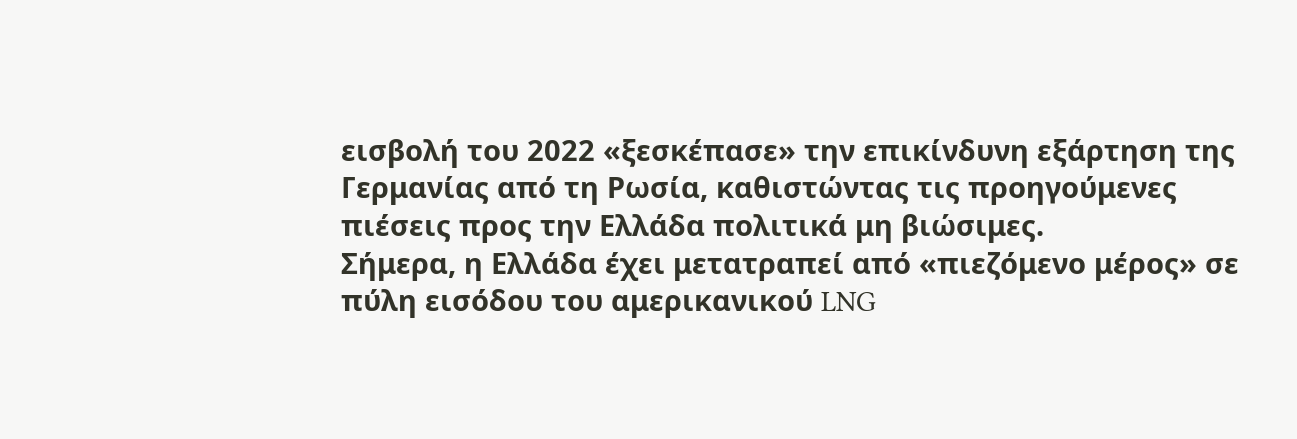εισβολή του 2022 «ξεσκέπασε» την επικίνδυνη εξάρτηση της Γερμανίας από τη Ρωσία, καθιστώντας τις προηγούμενες πιέσεις προς την Ελλάδα πολιτικά μη βιώσιμες.
Σήμερα, η Ελλάδα έχει μετατραπεί από «πιεζόμενο μέρος» σε πύλη εισόδου του αμερικανικού LNG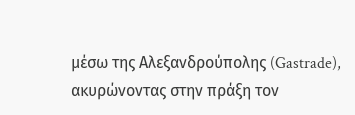μέσω της Αλεξανδρούπολης (Gastrade), ακυρώνοντας στην πράξη τον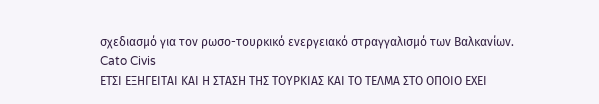σχεδιασμό για τον ρωσο-τουρκικό ενεργειακό στραγγαλισμό των Βαλκανίων.
Cato Civis
ΕΤΣΙ ΕΞΗΓΕΙΤΑΙ ΚΑΙ Η ΣΤΑΣΗ ΤΗΣ ΤΟΥΡΚΙΑΣ ΚΑΙ ΤΟ ΤΕΛΜΑ ΣΤΟ ΟΠΟΙΟ ΕΧΕΙ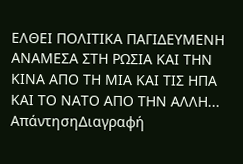ΕΛΘΕΙ ΠΟΛΙΤΙΚΑ ΠΑΓΙΔΕΥΜΕΝΗ ΑΝΑΜΕΣΑ ΣΤΗ ΡΩΣΙΑ ΚΑΙ ΤΗΝ ΚΙΝΑ ΑΠΟ ΤΗ ΜΙΑ ΚΑΙ ΤΙΣ ΗΠΑ ΚΑΙ ΤΟ ΝΑΤΟ ΑΠΟ ΤΗΝ ΑΛΛΗ...
ΑπάντησηΔιαγραφή